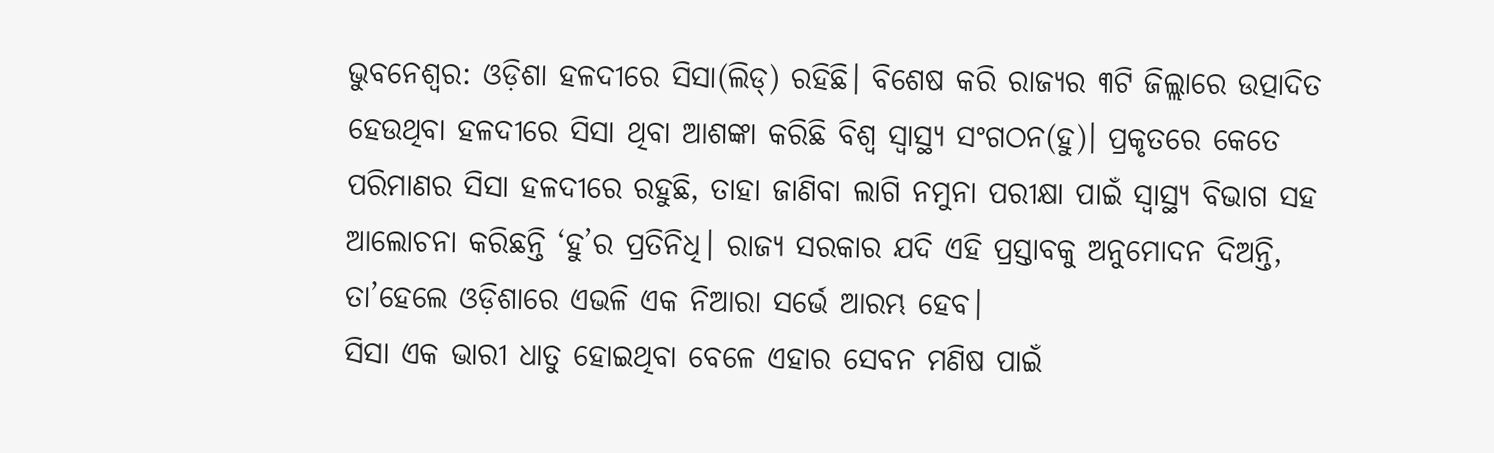ଭୁବନେଶ୍ବର: ଓଡ଼ିଶା ହଳଦୀରେ ସିସା(ଲିଡ୍) ରହିଛି। ବିଶେଷ କରି ରାଜ୍ୟର ୩ଟି ଜିଲ୍ଲାରେ ଉତ୍ପାଦିତ ହେଉଥିବା ହଳଦୀରେ ସିସା ଥିବା ଆଶଙ୍କା କରିଛି ବିଶ୍ବ ସ୍ବାସ୍ଥ୍ୟ ସଂଗଠନ(ହୁ)। ପ୍ରକୃତରେ କେତେ ପରିମାଣର ସିସା ହଳଦୀରେ ରହୁଛି, ତାହା ଜାଣିବା ଲାଗି ନମୁନା ପରୀକ୍ଷା ପାଇଁ ସ୍ବାସ୍ଥ୍ୟ ବିଭାଗ ସହ ଆଲୋଚନା କରିଛନ୍ତି ‘ହୁ’ର ପ୍ରତିନିଧି। ରାଜ୍ୟ ସରକାର ଯଦି ଏହି ପ୍ରସ୍ତାବକୁ ଅନୁମୋଦନ ଦିଅନ୍ତି, ତା’ହେଲେ ଓଡ଼ିଶାରେ ଏଭଳି ଏକ ନିଆରା ସର୍ଭେ ଆରମ୍ଭ ହେବ।
ସିସା ଏକ ଭାରୀ ଧାତୁ ହୋଇଥିବା ବେଳେ ଏହାର ସେବନ ମଣିଷ ପାଇଁ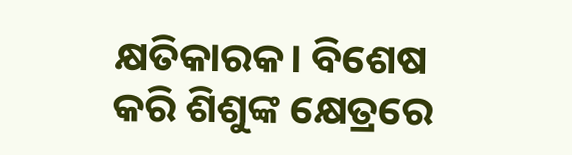କ୍ଷତିକାରକ। ବିଶେଷ କରି ଶିଶୁଙ୍କ କ୍ଷେତ୍ରରେ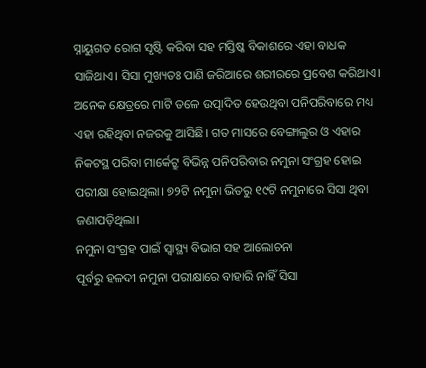ସ୍ନାୟୁଗତ ରୋଗ ସୃଷ୍ଟି କରିବା ସହ ମସ୍ତିଷ୍କ ବିକାଶରେ ଏହା ବାଧକ ସାଜିଥାଏ। ସିସା ମୁଖ୍ୟତଃ ପାଣି ଜରିଆରେ ଶରୀରରେ ପ୍ରବେଶ କରିଥାଏ। ଅନେକ କ୍ଷେତ୍ରରେ ମାଟି ତଳେ ଉତ୍ପାଦିତ ହେଉଥିବା ପନିପରିବାରେ ମଧ୍ୟ ଏହା ରହିଥିବା ନଜରକୁ ଆସିଛି। ଗତ ମାସରେ ବେଙ୍ଗାଲୁର ଓ ଏହାର ନିକଟସ୍ଥ ପରିବା ମାର୍କେଟ୍ରୁ ବିଭିନ୍ନ ପନିପରିବାର ନମୁନା ସଂଗ୍ରହ ହୋଇ ପରୀକ୍ଷା ହୋଇଥିଲା। ୭୨ଟି ନମୁନା ଭିତରୁ ୧୯ଟି ନମୁନାରେ ସିସା ଥିବା ଜଣାପଡ଼ିଥିଲା।
ନମୁନା ସଂଗ୍ରହ ପାଇଁ ସ୍ବାସ୍ଥ୍ୟ ବିଭାଗ ସହ ଆଲୋଚନା
ପୂର୍ବରୁ ହଳଦୀ ନମୁନା ପରୀକ୍ଷାରେ ବାହାରି ନାହିଁ ସିସା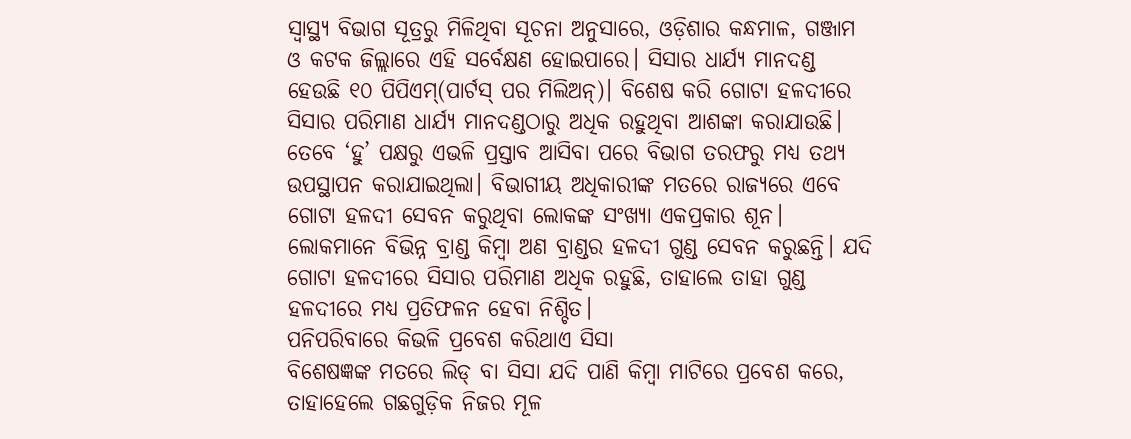ସ୍ବାସ୍ଥ୍ୟ ବିଭାଗ ସୂତ୍ରରୁ ମିଳିଥିବା ସୂଚନା ଅନୁସାରେ, ଓଡ଼ିଶାର କନ୍ଧମାଳ, ଗଞ୍ଜାମ ଓ କଟକ ଜିଲ୍ଲାରେ ଏହି ସର୍ବେକ୍ଷଣ ହୋଇପାରେ। ସିସାର ଧାର୍ଯ୍ୟ ମାନଦଣ୍ଡ ହେଉଛି ୧୦ ପିପିଏମ୍(ପାର୍ଟସ୍ ପର ମିଲିଅନ୍)। ବିଶେଷ କରି ଗୋଟା ହଳଦୀରେ ସିସାର ପରିମାଣ ଧାର୍ଯ୍ୟ ମାନଦଣ୍ଡଠାରୁ ଅଧିକ ରହୁଥିବା ଆଶଙ୍କା କରାଯାଉଛି। ତେବେ ‘ହୁ’ ପକ୍ଷରୁ ଏଭଳି ପ୍ରସ୍ତାବ ଆସିବା ପରେ ବିଭାଗ ତରଫରୁ ମଧ୍ୟ ତଥ୍ୟ ଉପସ୍ଥାପନ କରାଯାଇଥିଲା। ବିଭାଗୀୟ ଅଧିକାରୀଙ୍କ ମତରେ ରାଜ୍ୟରେ ଏବେ ଗୋଟା ହଳଦୀ ସେବନ କରୁଥିବା ଲୋକଙ୍କ ସଂଖ୍ୟା ଏକପ୍ରକାର ଶୂନ। ଲୋକମାନେ ବିଭିନ୍ନ ବ୍ରାଣ୍ଡ କିମ୍ବା ଅଣ ବ୍ରାଣ୍ଡର ହଳଦୀ ଗୁଣ୍ଡ ସେବନ କରୁଛନ୍ତି। ଯଦି ଗୋଟା ହଳଦୀରେ ସିସାର ପରିମାଣ ଅଧିକ ରହୁଛି, ତାହାଲେ ତାହା ଗୁଣ୍ଡ ହଳଦୀରେ ମଧ୍ୟ ପ୍ରତିଫଳନ ହେବା ନିଶ୍ଚିତ।
ପନିପରିବାରେ କିଭଳି ପ୍ରବେଶ କରିଥାଏ ସିସା
ବିଶେଷଜ୍ଞଙ୍କ ମତରେ ଲିଡ୍ ବା ସିସା ଯଦି ପାଣି କିମ୍ବା ମାଟିରେ ପ୍ରବେଶ କରେ, ତାହାହେଲେ ଗଛଗୁଡ଼ିକ ନିଜର ମୂଳ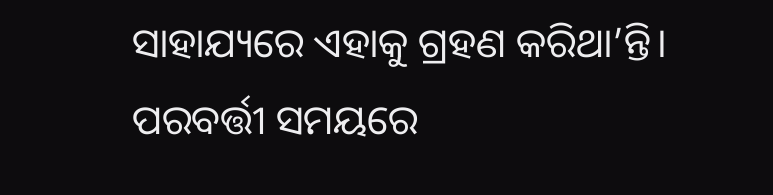ସାହାଯ୍ୟରେ ଏହାକୁ ଗ୍ରହଣ କରିଥା’ନ୍ତି। ପରବର୍ତ୍ତୀ ସମୟରେ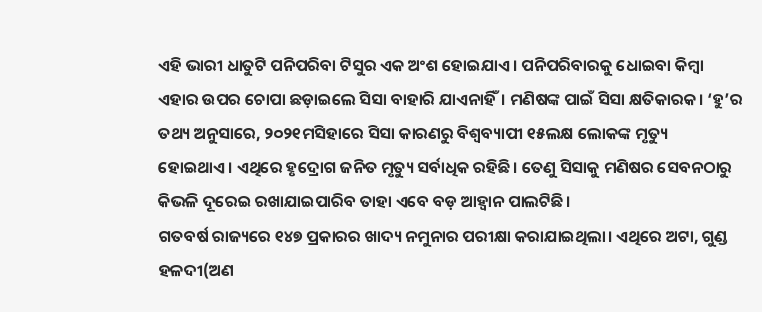ଏହି ଭାରୀ ଧାତୁଟି ପନିପରିବା ଟିସୁର ଏକ ଅଂଶ ହୋଇଯାଏ। ପନିପରିବାରକୁ ଧୋଇବା କିମ୍ବା ଏହାର ଉପର ଚୋପା ଛଡ଼ାଇଲେ ସିସା ବାହାରି ଯାଏନାହିଁ। ମଣିଷଙ୍କ ପାଇଁ ସିସା କ୍ଷତିକାରକ। ‘ହୁ’ର ତଥ୍ୟ ଅନୁସାରେ, ୨୦୨୧ମସିହାରେ ସିସା କାରଣରୁ ବିଶ୍ବବ୍ୟାପୀ ୧୫ଲକ୍ଷ ଲୋକଙ୍କ ମୃତ୍ୟୁ ହୋଇଥାଏ। ଏଥିରେ ହୃଦ୍ରୋଗ ଜନିତ ମୃତ୍ୟୁ ସର୍ବାଧିକ ରହିଛି। ତେଣୁ ସିସାକୁ ମଣିଷର ସେବନଠାରୁ କିଭଳି ଦୂରେଇ ରଖାଯାଇପାରିବ ତାହା ଏବେ ବଡ଼ ଆହ୍ବାନ ପାଲଟିଛି।
ଗତବର୍ଷ ରାଜ୍ୟରେ ୧୪୭ ପ୍ରକାରର ଖାଦ୍ୟ ନମୁନାର ପରୀକ୍ଷା କରାଯାଇଥିଲା। ଏଥିରେ ଅଟା, ଗୁଣ୍ଡ ହଳଦୀ(ଅଣ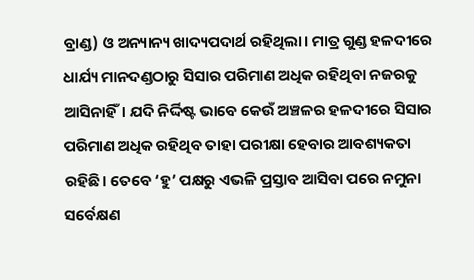ବ୍ରାଣ୍ଡ) ଓ ଅନ୍ୟାନ୍ୟ ଖାଦ୍ୟପଦାର୍ଥ ରହିଥିଲା। ମାତ୍ର ଗୁଣ୍ଡ ହଳଦୀରେ ଧାର୍ଯ୍ୟ ମାନଦଣ୍ଡଠାରୁ ସିସାର ପରିମାଣ ଅଧିକ ରହିଥିବା ନଜରକୁ ଆସିନାହିଁ। ଯଦି ନିର୍ଦ୍ଦିଷ୍ଟ ଭାବେ କେଉଁ ଅଞ୍ଚଳର ହଳଦୀରେ ସିସାର ପରିମାଣ ଅଧିକ ରହିଥିବ ତାହା ପରୀକ୍ଷା ହେବାର ଆବଶ୍ୟକତା ରହିଛି। ତେବେ ‘ହୁ’ ପକ୍ଷରୁ ଏଭଳି ପ୍ରସ୍ତାବ ଆସିବା ପରେ ନମୁନା ସର୍ବେକ୍ଷଣ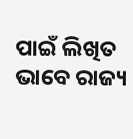ପାଇଁ ଲିଖିତ ଭାବେ ରାଜ୍ୟ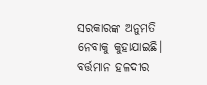ସରକାରଙ୍କ ଅନୁମତି ନେବାକୁ କୁହାଯାଇଛି। ବର୍ତ୍ତମାନ ହଳଦୀର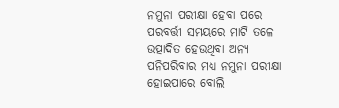ନମୁନା ପରୀକ୍ଷା ହେବା ପରେ ପରବର୍ତ୍ତୀ ସମୟରେ ମାଟି ତଳେ ଉତ୍ପାଦିତ ହେଉଥିବା ଅନ୍ୟ ପନିପରିବାର ମଧ୍ୟ ନମୁନା ପରୀକ୍ଷା ହୋଇପାରେ ବୋଲି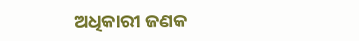ଅଧିକାରୀ ଜଣକ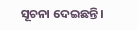ସୂଚନା ଦେଇଛନ୍ତି।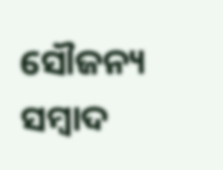ସୌଜନ୍ୟ ସମ୍ବାଦ